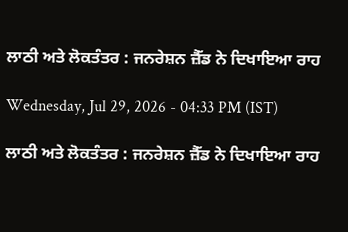ਲਾਠੀ ਅਤੇ ਲੋਕਤੰਤਰ : ਜਨਰੇਸ਼ਨ ਜ਼ੈੱਡ ਨੇ ਦਿਖਾਇਆ ਰਾਹ

Wednesday, Jul 29, 2026 - 04:33 PM (IST)

ਲਾਠੀ ਅਤੇ ਲੋਕਤੰਤਰ : ਜਨਰੇਸ਼ਨ ਜ਼ੈੱਡ ਨੇ ਦਿਖਾਇਆ ਰਾਹ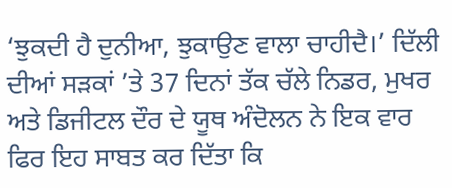‘ਝੁਕਦੀ ਹੈ ਦੁਨੀਆ, ਝੁਕਾਉਣ ਵਾਲਾ ਚਾਹੀਦੈ।’ ਦਿੱਲੀ ਦੀਆਂ ਸੜਕਾਂ ’ਤੇ 37 ਦਿਨਾਂ ਤੱਕ ਚੱਲੇ ਨਿਡਰ, ਮੁਖਰ ਅਤੇ ਡਿਜੀਟਲ ਦੌਰ ਦੇ ਯੂਥ ਅੰਦੋਲਨ ਨੇ ਇਕ ਵਾਰ ਫਿਰ ਇਹ ਸਾਬਤ ਕਰ ਦਿੱਤਾ ਕਿ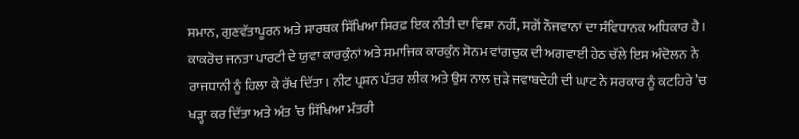ਸਮਾਨ, ਗੁਣਵੱਤਾਪੂਰਨ ਅਤੇ ਸਾਰਥਕ ਸਿੱਖਿਆ ਸਿਰਫ਼ ਇਕ ਨੀਤੀ ਦਾ ਵਿਸ਼ਾ ਨਹੀਂ, ਸਗੋਂ ਨੌਜਵਾਨਾਂ ਦਾ ਸੰਵਿਧਾਨਕ ਅਧਿਕਾਰ ਹੈ। ਕਾਕਰੋਚ ਜਨਤਾ ਪਾਰਟੀ ਦੇ ਯੁਵਾ ਕਾਰਕੁੰਨਾਂ ਅਤੇ ਸਮਾਜਿਕ ਕਾਰਕੁੰਨ ਸੋਨਮ ਵਾਂਗਚੁਕ ਦੀ ਅਗਵਾਈ ਹੇਠ ਚੱਲੇ ਇਸ ਅੰਦੋਲਨ ਨੇ ਰਾਜਧਾਨੀ ਨੂੰ ਹਿਲਾ ਕੇ ਰੱਖ ਦਿੱਤਾ। ਨੀਟ ਪ੍ਰਸ਼ਨ ਪੱਤਰ ਲੀਕ ਅਤੇ ਉਸ ਨਾਲ ਜੁੜੇ ਜਵਾਬਦੇਹੀ ਦੀ ਘਾਟ ਨੇ ਸਰਕਾਰ ਨੂੰ ਕਟਹਿਰੇ ’ਚ ਖੜ੍ਹਾ ਕਰ ਦਿੱਤਾ ਅਤੇ ਅੰਤ ’ਚ ਸਿੱਖਿਆ ਮੰਤਰੀ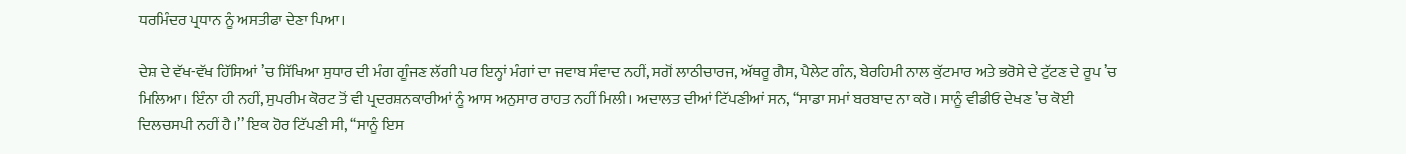ਧਰਮਿੰਦਰ ਪ੍ਰਧਾਨ ਨੂੰ ਅਸਤੀਫਾ ਦੇਣਾ ਪਿਆ।

ਦੇਸ਼ ਦੇ ਵੱਖ-ਵੱਖ ਹਿੱਸਿਆਂ ’ਚ ਸਿੱਖਿਆ ਸੁਧਾਰ ਦੀ ਮੰਗ ਗੂੰਜਣ ਲੱਗੀ ਪਰ ਇਨ੍ਹਾਂ ਮੰਗਾਂ ਦਾ ਜਵਾਬ ਸੰਵਾਦ ਨਹੀਂ, ਸਗੋਂ ਲਾਠੀਚਾਰਜ, ਅੱਥਰੂ ਗੈਸ, ਪੈਲੇਟ ਗੰਨ, ਬੇਰਹਿਮੀ ਨਾਲ ਕੁੱਟਮਾਰ ਅਤੇ ਭਰੋਸੇ ਦੇ ਟੁੱਟਣ ਦੇ ਰੂਪ ’ਚ ਮਿਲਿਆ। ਇੰਨਾ ਹੀ ਨਹੀਂ, ਸੁਪਰੀਮ ਕੋਰਟ ਤੋਂ ਵੀ ਪ੍ਰਦਰਸ਼ਨਕਾਰੀਆਂ ਨੂੰ ਆਸ ਅਨੁਸਾਰ ਰਾਹਤ ਨਹੀਂ ਮਿਲੀ। ਅਦਾਲਤ ਦੀਆਂ ਟਿੱਪਣੀਆਂ ਸਨ, ‘‘ਸਾਡਾ ਸਮਾਂ ਬਰਬਾਦ ਨਾ ਕਰੋ। ਸਾਨੂੰ ਵੀਡੀਓ ਦੇਖਣ ’ਚ ਕੋਈ ਦਿਲਚਸਪੀ ਨਹੀਂ ਹੈ।’’ ਇਕ ਹੋਰ ਟਿੱਪਣੀ ਸੀ, ‘‘ਸਾਨੂੰ ਇਸ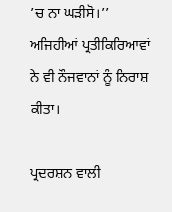’ਚ ਨਾ ਘੜੀਸੋ।’’ ਅਜਿਹੀਆਂ ਪ੍ਰਤੀਕਿਰਿਆਵਾਂ ਨੇ ਵੀ ਨੌਜਵਾਨਾਂ ਨੂੰ ਨਿਰਾਸ਼ ਕੀਤਾ।

ਪ੍ਰਦਰਸ਼ਨ ਵਾਲੀ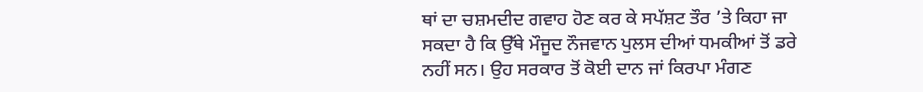ਥਾਂ ਦਾ ਚਸ਼ਮਦੀਦ ਗਵਾਹ ਹੋਣ ਕਰ ਕੇ ਸਪੱਸ਼ਟ ਤੌਰ ’ਤੇ ਕਿਹਾ ਜਾ ਸਕਦਾ ਹੈ ਕਿ ਉੱਥੇ ਮੌਜੂਦ ਨੌਜਵਾਨ ਪੁਲਸ ਦੀਆਂ ਧਮਕੀਆਂ ਤੋਂ ਡਰੇ ਨਹੀਂ ਸਨ। ਉਹ ਸਰਕਾਰ ਤੋਂ ਕੋਈ ਦਾਨ ਜਾਂ ਕਿਰਪਾ ਮੰਗਣ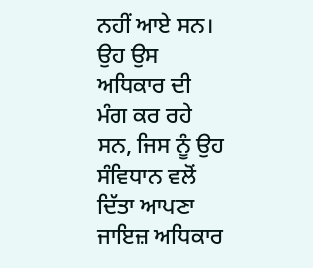ਨਹੀਂ ਆਏ ਸਨ। ਉਹ ਉਸ ਅਧਿਕਾਰ ਦੀ ਮੰਗ ਕਰ ਰਹੇ ਸਨ, ਜਿਸ ਨੂੰ ਉਹ ਸੰਵਿਧਾਨ ਵਲੋਂ ਦਿੱਤਾ ਆਪਣਾ ਜਾਇਜ਼ ਅਧਿਕਾਰ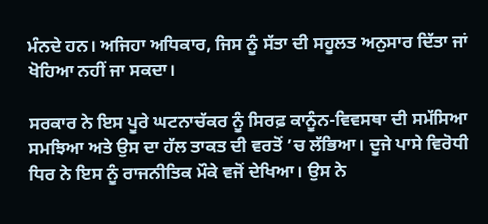ਮੰਨਦੇ ਹਨ। ਅਜਿਹਾ ਅਧਿਕਾਰ, ਜਿਸ ਨੂੰ ਸੱਤਾ ਦੀ ਸਹੂਲਤ ਅਨੁਸਾਰ ਦਿੱਤਾ ਜਾਂ ਖੋਹਿਆ ਨਹੀਂ ਜਾ ਸਕਦਾ।

ਸਰਕਾਰ ਨੇ ਇਸ ਪੂਰੇ ਘਟਨਾਚੱਕਰ ਨੂੰ ਸਿਰਫ਼ ਕਾਨੂੰਨ-ਵਿਵਸਥਾ ਦੀ ਸਮੱਸਿਆ ਸਮਝਿਆ ਅਤੇ ਉਸ ਦਾ ਹੱਲ ਤਾਕਤ ਦੀ ਵਰਤੋਂ ’ਚ ਲੱਭਿਆ। ਦੂਜੇ ਪਾਸੇ ਵਿਰੋਧੀ ਧਿਰ ਨੇ ਇਸ ਨੂੰ ਰਾਜਨੀਤਿਕ ਮੌਕੇ ਵਜੋਂ ਦੇਖਿਆ। ਉਸ ਨੇ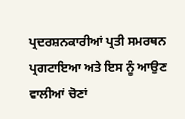ਪ੍ਰਦਰਸ਼ਨਕਾਰੀਆਂ ਪ੍ਰਤੀ ਸਮਰਥਨ ਪ੍ਰਗਟਾਇਆ ਅਤੇ ਇਸ ਨੂੰ ਆਉਣ ਵਾਲੀਆਂ ਚੋਣਾਂ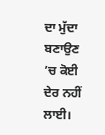ਦਾ ਮੁੱਦਾ ਬਣਾਉਣ ’ਚ ਕੋਈ ਦੇਰ ਨਹੀਂ ਲਾਈ।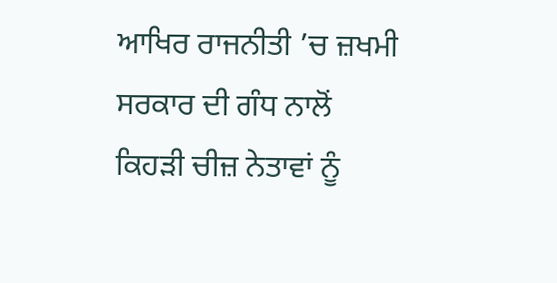ਆਖਿਰ ਰਾਜਨੀਤੀ ’ਚ ਜ਼ਖਮੀ ਸਰਕਾਰ ਦੀ ਗੰਧ ਨਾਲੋਂ ਕਿਹੜੀ ਚੀਜ਼ ਨੇਤਾਵਾਂ ਨੂੰ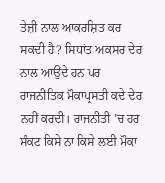ਤੇਜ਼ੀ ਨਾਲ ਆਕਰਸ਼ਿਤ ਕਰ ਸਕਦੀ ਹੈ? ਸਿਧਾਂਤ ਅਕਸਰ ਦੇਰ ਨਾਲ ਆਉਂਦੇ ਹਨ ਪਰ ਰਾਜਨੀਤਿਕ ਮੌਕਾਪ੍ਰਸਤੀ ਕਦੇ ਦੇਰ ਨਹੀਂ ਕਰਦੀ। ਰਾਜਨੀਤੀ ’ਚ ਹਰ ਸੰਕਟ ਕਿਸੇ ਨਾ ਕਿਸੇ ਲਈ ਮੌਕਾ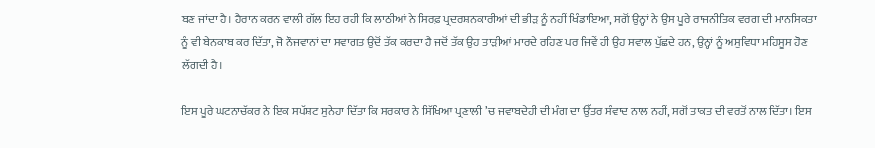ਬਣ ਜਾਂਦਾ ਹੈ। ਹੈਰਾਨ ਕਰਨ ਵਾਲੀ ਗੱਲ ਇਹ ਰਹੀ ਕਿ ਲਾਠੀਆਂ ਨੇ ਸਿਰਫ਼ ਪ੍ਰਦਰਸ਼ਨਕਾਰੀਆਂ ਦੀ ਭੀੜ ਨੂੰ ਨਹੀਂ ਖਿੰਡਾਇਆ, ਸਗੋਂ ਉਨ੍ਹਾਂ ਨੇ ਉਸ ਪੂਰੇ ਰਾਜਨੀਤਿਕ ਵਰਗ ਦੀ ਮਾਨਸਿਕਤਾ ਨੂੰ ਵੀ ਬੇਨਕਾਬ ਕਰ ਦਿੱਤਾ, ਜੋ ਨੌਜਵਾਨਾਂ ਦਾ ਸਵਾਗਤ ਉਦੋਂ ਤੱਕ ਕਰਦਾ ਹੈ ਜਦੋਂ ਤੱਕ ਉਹ ਤਾੜੀਆਂ ਮਾਰਦੇ ਰਹਿਣ ਪਰ ਜਿਵੇਂ ਹੀ ਉਹ ਸਵਾਲ ਪੁੱਛਦੇ ਹਨ, ਉਨ੍ਹਾਂ ਨੂੰ ਅਸੁਵਿਧਾ ਮਹਿਸੂਸ ਹੋਣ ਲੱਗਦੀ ਹੈ।

ਇਸ ਪੂਰੇ ਘਟਨਾਚੱਕਰ ਨੇ ਇਕ ਸਪੱਸ਼ਟ ਸੁਨੇਹਾ ਦਿੱਤਾ ਕਿ ਸਰਕਾਰ ਨੇ ਸਿੱਖਿਆ ਪ੍ਰਣਾਲੀ ’ਚ ਜਵਾਬਦੇਹੀ ਦੀ ਮੰਗ ਦਾ ਉੱਤਰ ਸੰਵਾਦ ਨਾਲ ਨਹੀਂ, ਸਗੋਂ ਤਾਕਤ ਦੀ ਵਰਤੋਂ ਨਾਲ ਦਿੱਤਾ। ਇਸ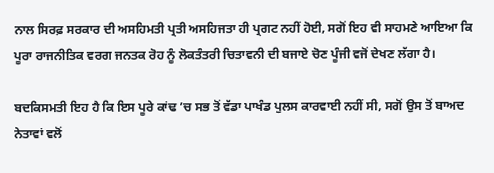ਨਾਲ ਸਿਰਫ਼ ਸਰਕਾਰ ਦੀ ਅਸਹਿਮਤੀ ਪ੍ਰਤੀ ਅਸਹਿਜਤਾ ਹੀ ਪ੍ਰਗਟ ਨਹੀਂ ਹੋਈ, ਸਗੋਂ ਇਹ ਵੀ ਸਾਹਮਣੇ ਆਇਆ ਕਿ ਪੂਰਾ ਰਾਜਨੀਤਿਕ ਵਰਗ ਜਨਤਕ ਰੋਹ ਨੂੰ ਲੋਕਤੰਤਰੀ ਚਿਤਾਵਨੀ ਦੀ ਬਜਾਏ ਚੋਣ ਪੂੰਜੀ ਵਜੋਂ ਦੇਖਣ ਲੱਗਾ ਹੈ।

ਬਦਕਿਸਮਤੀ ਇਹ ਹੈ ਕਿ ਇਸ ਪੂਰੇ ਕਾਂਢ ’ਚ ਸਭ ਤੋਂ ਵੱਡਾ ਪਾਖੰਡ ਪੁਲਸ ਕਾਰਵਾਈ ਨਹੀਂ ਸੀ, ਸਗੋਂ ਉਸ ਤੋਂ ਬਾਅਦ ਨੇਤਾਵਾਂ ਵਲੋਂ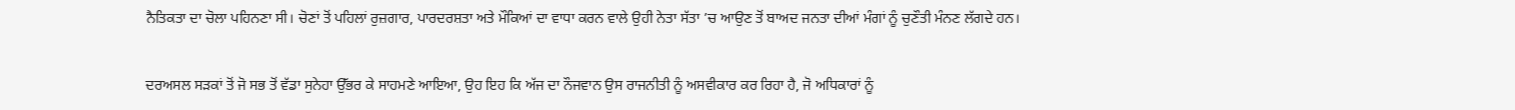ਨੈਤਿਕਤਾ ਦਾ ਚੋਲਾ ਪਹਿਨਣਾ ਸੀ। ਚੋਣਾਂ ਤੋਂ ਪਹਿਲਾਂ ਰੁਜ਼ਗਾਰ, ਪਾਰਦਰਸ਼ਤਾ ਅਤੇ ਮੌਕਿਆਂ ਦਾ ਵਾਧਾ ਕਰਨ ਵਾਲੇ ਉਹੀ ਨੇਤਾ ਸੱਤਾ ’ਚ ਆਉਣ ਤੋਂ ਬਾਅਦ ਜਨਤਾ ਦੀਆਂ ਮੰਗਾਂ ਨੂੰ ਚੁਣੌਤੀ ਮੰਨਣ ਲੱਗਦੇ ਹਨ।

ਦਰਅਸਲ ਸੜਕਾਂ ਤੋਂ ਜੋ ਸਭ ਤੋਂ ਵੱਡਾ ਸੁਨੇਹਾ ਉੱਭਰ ਕੇ ਸਾਹਮਣੇ ਆਇਆ, ਉਹ ਇਹ ਕਿ ਅੱਜ ਦਾ ਨੌਜਵਾਨ ਉਸ ਰਾਜਨੀਤੀ ਨੂੰ ਅਸਵੀਕਾਰ ਕਰ ਰਿਹਾ ਹੈ, ਜੋ ਅਧਿਕਾਰਾਂ ਨੂੰ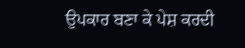ਉਪਕਾਰ ਬਣਾ ਕੇ ਪੇਸ਼ ਕਰਦੀ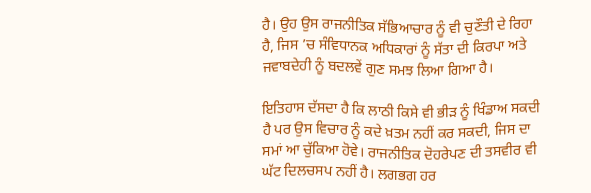ਹੈ। ਉਹ ਉਸ ਰਾਜਨੀਤਿਕ ਸੱਭਿਆਚਾਰ ਨੂੰ ਵੀ ਚੁਣੌਤੀ ਦੇ ਰਿਹਾ ਹੈ, ਜਿਸ ’ਚ ਸੰਵਿਧਾਨਕ ਅਧਿਕਾਰਾਂ ਨੂੰ ਸੱਤਾ ਦੀ ਕਿਰਪਾ ਅਤੇ ਜਵਾਬਦੇਹੀ ਨੂੰ ਬਦਲਵੇਂ ਗੁਣ ਸਮਝ ਲਿਆ ਗਿਆ ਹੈ।

ਇਤਿਹਾਸ ਦੱਸਦਾ ਹੈ ਕਿ ਲਾਠੀ ਕਿਸੇ ਵੀ ਭੀੜ ਨੂੰ ਖਿੰਡਾਅ ਸਕਦੀ ਹੈ ਪਰ ਉਸ ਵਿਚਾਰ ਨੂੰ ਕਦੇ ਖ਼ਤਮ ਨਹੀਂ ਕਰ ਸਕਦੀ, ਜਿਸ ਦਾ ਸਮਾਂ ਆ ਚੁੱਕਿਆ ਹੋਵੇ। ਰਾਜਨੀਤਿਕ ਦੋਹਰੇਪਣ ਦੀ ਤਸਵੀਰ ਵੀ ਘੱਟ ਦਿਲਚਸਪ ਨਹੀਂ ਹੈ। ਲਗਭਗ ਹਰ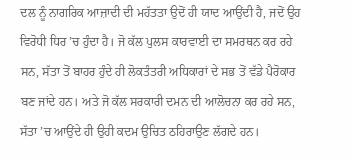ਦਲ ਨੂੰ ਨਾਗਰਿਕ ਆਜ਼ਾਦੀ ਦੀ ਮਹੱਤਤਾ ਉਦੋਂ ਹੀ ਯਾਦ ਆਉਂਦੀ ਹੈ, ਜਦੋਂ ਉਹ ਵਿਰੋਧੀ ਧਿਰ ’ਚ ਹੁੰਦਾ ਹੈ। ਜੋ ਕੱਲ ਪੁਲਸ ਕਾਰਵਾਈ ਦਾ ਸਮਰਥਨ ਕਰ ਰਹੇ ਸਨ, ਸੱਤਾ ਤੋਂ ਬਾਹਰ ਹੁੰਦੇ ਹੀ ਲੋਕਤੰਤਰੀ ਅਧਿਕਾਰਾਂ ਦੇ ਸਭ ਤੋਂ ਵੱਡੇ ਪੈਰੋਕਾਰ ਬਣ ਜਾਂਦੇ ਹਨ। ਅਤੇ ਜੋ ਕੱਲ ਸਰਕਾਰੀ ਦਮਨ ਦੀ ਆਲੋਚਨਾ ਕਰ ਰਹੇ ਸਨ, ਸੱਤਾ ’ਚ ਆਉਂਦੇ ਹੀ ਉਹੀ ਕਦਮ ਉਚਿਤ ਠਹਿਰਾਉਣ ਲੱਗਦੇ ਹਨ।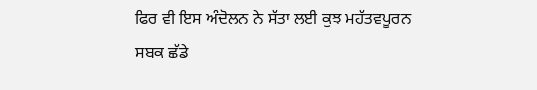ਫਿਰ ਵੀ ਇਸ ਅੰਦੋਲਨ ਨੇ ਸੱਤਾ ਲਈ ਕੁਝ ਮਹੱਤਵਪੂਰਨ ਸਬਕ ਛੱਡੇ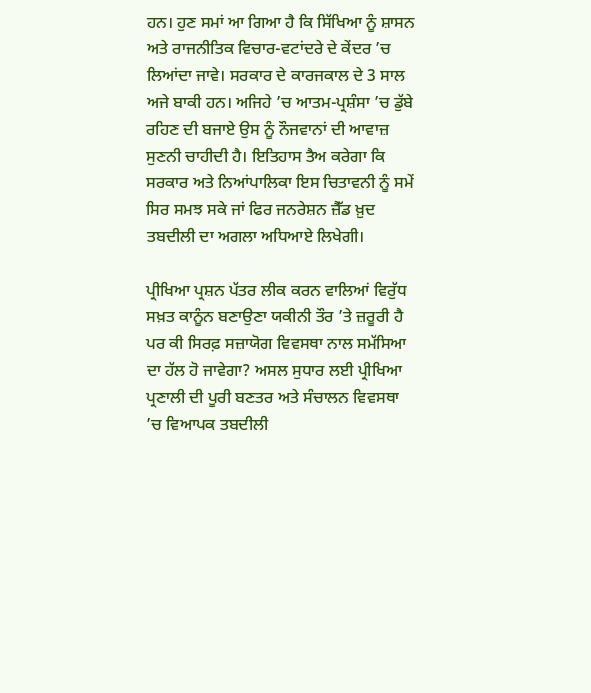ਹਨ। ਹੁਣ ਸਮਾਂ ਆ ਗਿਆ ਹੈ ਕਿ ਸਿੱਖਿਆ ਨੂੰ ਸ਼ਾਸਨ ਅਤੇ ਰਾਜਨੀਤਿਕ ਵਿਚਾਰ-ਵਟਾਂਦਰੇ ਦੇ ਕੇਂਦਰ ’ਚ ਲਿਆਂਦਾ ਜਾਵੇ। ਸਰਕਾਰ ਦੇ ਕਾਰਜਕਾਲ ਦੇ 3 ਸਾਲ ਅਜੇ ਬਾਕੀ ਹਨ। ਅਜਿਹੇ ’ਚ ਆਤਮ-ਪ੍ਰਸ਼ੰਸਾ ’ਚ ਡੁੱਬੇ ਰਹਿਣ ਦੀ ਬਜਾਏ ਉਸ ਨੂੰ ਨੌਜਵਾਨਾਂ ਦੀ ਆਵਾਜ਼ ਸੁਣਨੀ ਚਾਹੀਦੀ ਹੈ। ਇਤਿਹਾਸ ਤੈਅ ਕਰੇਗਾ ਕਿ ਸਰਕਾਰ ਅਤੇ ਨਿਆਂਪਾਲਿਕਾ ਇਸ ਚਿਤਾਵਨੀ ਨੂੰ ਸਮੇਂ ਸਿਰ ਸਮਝ ਸਕੇ ਜਾਂ ਫਿਰ ਜਨਰੇਸ਼ਨ ਜ਼ੈੱਡ ਖ਼ੁਦ ਤਬਦੀਲੀ ਦਾ ਅਗਲਾ ਅਧਿਆਏ ਲਿਖੇਗੀ।

ਪ੍ਰੀਖਿਆ ਪ੍ਰਸ਼ਨ ਪੱਤਰ ਲੀਕ ਕਰਨ ਵਾਲਿਆਂ ਵਿਰੁੱਧ ਸਖ਼ਤ ਕਾਨੂੰਨ ਬਣਾਉਣਾ ਯਕੀਨੀ ਤੌਰ ’ਤੇ ਜ਼ਰੂਰੀ ਹੈ ਪਰ ਕੀ ਸਿਰਫ਼ ਸਜ਼ਾਯੋਗ ਵਿਵਸਥਾ ਨਾਲ ਸਮੱਸਿਆ ਦਾ ਹੱਲ ਹੋ ਜਾਵੇਗਾ? ਅਸਲ ਸੁਧਾਰ ਲਈ ਪ੍ਰੀਖਿਆ ਪ੍ਰਣਾਲੀ ਦੀ ਪੂਰੀ ਬਣਤਰ ਅਤੇ ਸੰਚਾਲਨ ਵਿਵਸਥਾ ’ਚ ਵਿਆਪਕ ਤਬਦੀਲੀ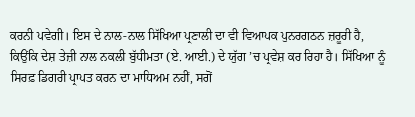ਕਰਨੀ ਪਵੇਗੀ। ਇਸ ਦੇ ਨਾਲ-ਨਾਲ ਸਿੱਖਿਆ ਪ੍ਰਣਾਲੀ ਦਾ ਵੀ ਵਿਆਪਕ ਪੁਨਰਗਠਨ ਜ਼ਰੂਰੀ ਹੈ, ਕਿਉਂਕਿ ਦੇਸ਼ ਤੇਜ਼ੀ ਨਾਲ ਨਕਲੀ ਬੁੱਧੀਮਤਾ (ਏ. ਆਈ.) ਦੇ ਯੁੱਗ ’ਚ ਪ੍ਰਵੇਸ਼ ਕਰ ਰਿਹਾ ਹੈ। ਸਿੱਖਿਆ ਨੂੰ ਸਿਰਫ਼ ਡਿਗਰੀ ਪ੍ਰਾਪਤ ਕਰਨ ਦਾ ਮਾਧਿਅਮ ਨਹੀਂ, ਸਗੋਂ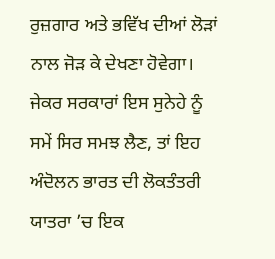ਰੁਜ਼ਗਾਰ ਅਤੇ ਭਵਿੱਖ ਦੀਆਂ ਲੋੜਾਂ ਨਾਲ ਜੋੜ ਕੇ ਦੇਖਣਾ ਹੋਵੇਗਾ। ਜੇਕਰ ਸਰਕਾਰਾਂ ਇਸ ਸੁਨੇਹੇ ਨੂੰ ਸਮੇਂ ਸਿਰ ਸਮਝ ਲੈਣ, ਤਾਂ ਇਹ ਅੰਦੋਲਨ ਭਾਰਤ ਦੀ ਲੋਕਤੰਤਰੀ ਯਾਤਰਾ ’ਚ ਇਕ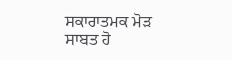ਸਕਾਰਾਤਮਕ ਮੋੜ ਸਾਬਤ ਹੋ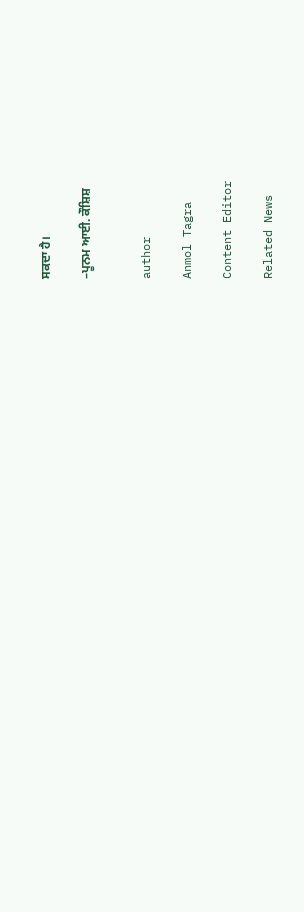ਸਕਦਾ ਹੈ।

–ਪੂਨਮ ਆਈ. ਕੌਸ਼ਿਸ਼


author

Anmol Tagra

Content Editor

Related News